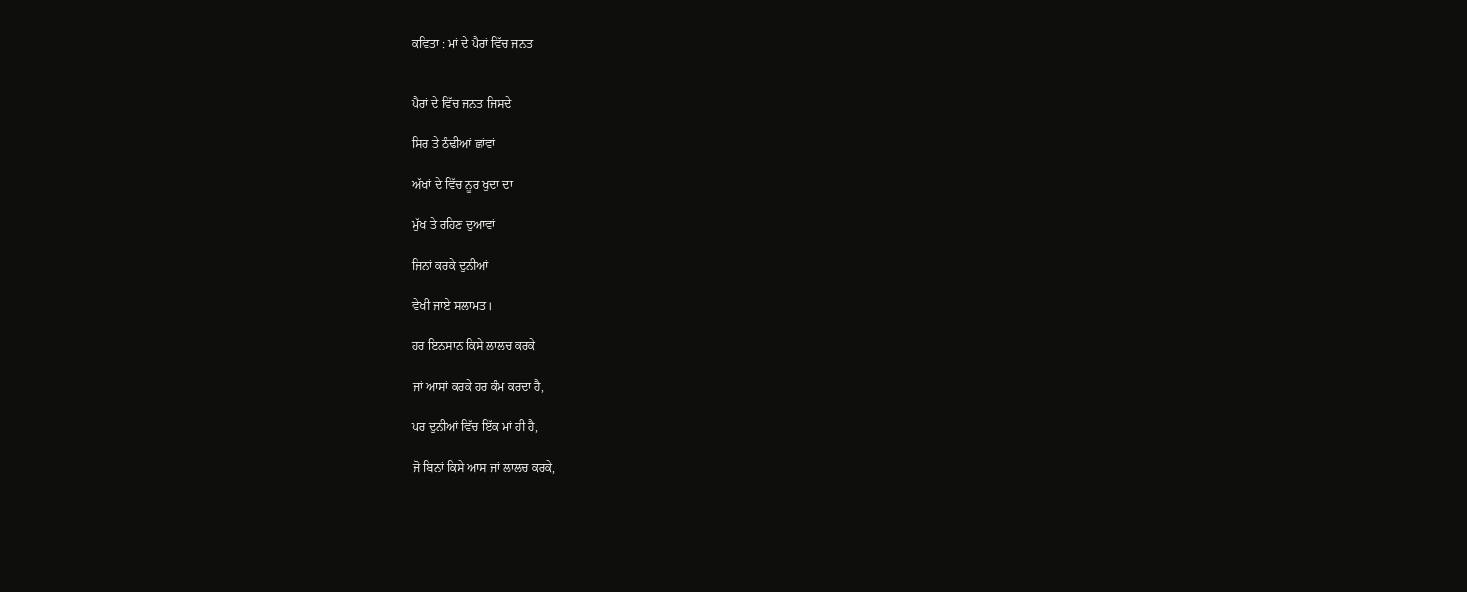ਕਵਿਤਾ : ਮਾਂ ਦੇ ਪੈਰਾਂ ਵਿੱਚ ਜਨਤ


ਪੈਰਾਂ ਦੇ ਵਿੱਚ ਜਨਤ ਜਿਸਦੇ

ਸਿਰ ਤੇ ਠੰਢੀਆਂ ਛਾਂਵਾਂ

ਅੱਖਾਂ ਦੇ ਵਿੱਚ ਨੂਰ ਖੁਦਾ ਦਾ

ਮੁੱਖ ਤੇ ਰਹਿਣ ਦੁਆਵਾਂ

ਜਿਨਾਂ ਕਰਕੇ ਦੁਨੀਆਂ

ਵੇਖੀ ਜਾਏ ਸਲਾਮਤ।

ਹਰ ਇਨਸਾਨ ਕਿਸੇ ਲਾਲਚ ਕਰਕੇ

ਜਾਂ ਆਸਾਂ ਕਰਕੇ ਹਰ ਕੰਮ ਕਰਦਾ ਹੈ,

ਪਰ ਦੁਨੀਆਂ ਵਿੱਚ ਇੱਕ ਮਾਂ ਹੀ ਹੈ,

ਜੋ ਬਿਨਾਂ ਕਿਸੇ ਆਸ ਜਾਂ ਲਾਲਚ ਕਰਕੇ,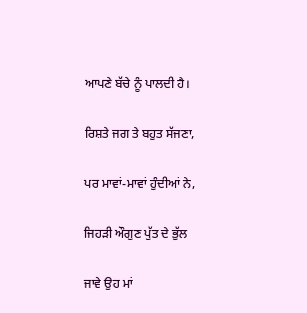ਆਪਣੇ ਬੱਚੇ ਨੂੰ ਪਾਲਦੀ ਹੈ।

ਰਿਸ਼ਤੇ ਜਗ ਤੇ ਬਹੁਤ ਸੱਜਣਾ,

ਪਰ ਮਾਵਾਂ-ਮਾਵਾਂ ਹੁੰਦੀਆਂ ਨੇ,

ਜਿਹੜੀ ਔਗੁਣ ਪੁੱਤ ਦੇ ਭੁੱਲ

ਜਾਵੇ ਉਹ ਮਾਂ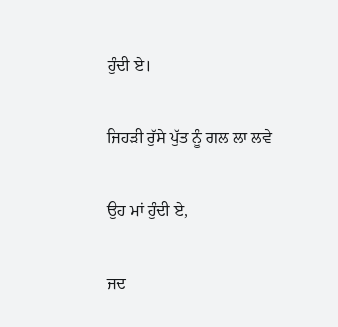ਹੁੰਦੀ ਏ।

ਜਿਹੜੀ ਰੁੱਸੇ ਪੁੱਤ ਨੂੰ ਗਲ ਲਾ ਲਵੇ

ਉਹ ਮਾਂ ਹੁੰਦੀ ਏ,

ਜਦ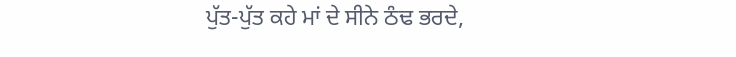ਪੁੱਤ-ਪੁੱਤ ਕਹੇ ਮਾਂ ਦੇ ਸੀਨੇ ਠੰਢ ਭਰਦੇ,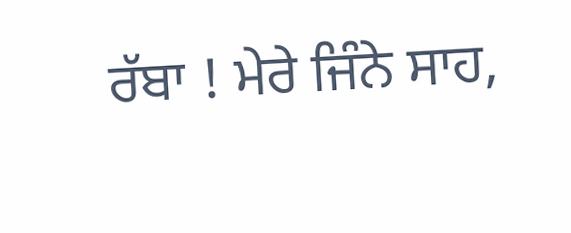ਰੱਬਾ ! ਮੇਰੇ ਜਿੰਨੇ ਸਾਹ,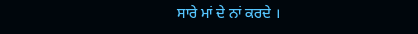ਸਾਰੇ ਮਾਂ ਦੇ ਨਾਂ ਕਰਦੇ ।